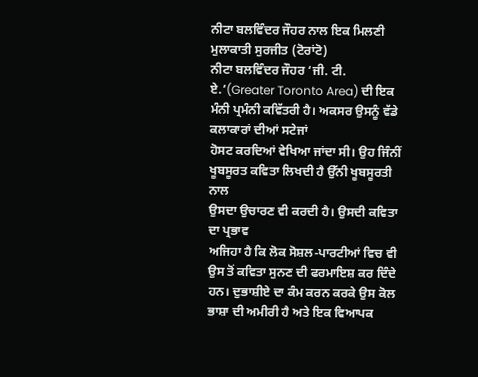ਨੀਟਾ ਬਲਵਿੰਦਰ ਜੌਹਰ ਨਾਲ ਇਕ ਮਿਲਣੀ
ਮੁਲਾਕਾਤੀ ਸੁਰਜੀਤ (ਟੋਰਾਂਟੋ)
ਨੀਟਾ ਬਲਵਿੰਦਰ ਜੌਹਰ ‘ਜੀ. ਟੀ. ਏ.’(Greater Toronto Area) ਦੀ ਇਕ ਮੰਨੀ ਪ੍ਰਮੰਨੀ ਕਵਿੱਤਰੀ ਹੈ। ਅਕਸਰ ਉਸਨੂੰ ਵੱਡੇ ਕਲਾਕਾਰਾਂ ਦੀਆਂ ਸਟੇਜਾਂ
ਹੋਸਟ ਕਰਦਿਆਂ ਵੇਖਿਆ ਜਾਂਦਾ ਸੀ। ਉਹ ਜਿੰਨੀਂ ਖੂਬਸੂਰਤ ਕਵਿਤਾ ਲਿਖਦੀ ਹੈ ਉੱਨੀ ਖੂਬਸੂਰਤੀ ਨਾਲ
ਉਸਦਾ ਉਚਾਰਣ ਵੀ ਕਰਦੀ ਹੈ। ਉਸਦੀ ਕਵਿਤਾ ਦਾ ਪ੍ਰਭਾਵ
ਅਜਿਹਾ ਹੈ ਕਿ ਲੋਕ ਸੋਸ਼ਲ-ਪਾਰਟੀਆਂ ਵਿਚ ਵੀ ਉਸ ਤੋਂ ਕਵਿਤਾ ਸੁਨਣ ਦੀ ਫਰਮਾਇਸ਼ ਕਰ ਦਿੰਦੇ ਹਨ। ਦੁਭਾਸ਼ੀਏ ਦਾ ਕੰਮ ਕਰਨ ਕਰਕੇ ਉਸ ਕੋਲ
ਭਾਸ਼ਾ ਦੀ ਅਮੀਰੀ ਹੈ ਅਤੇ ਇਕ ਵਿਆਪਕ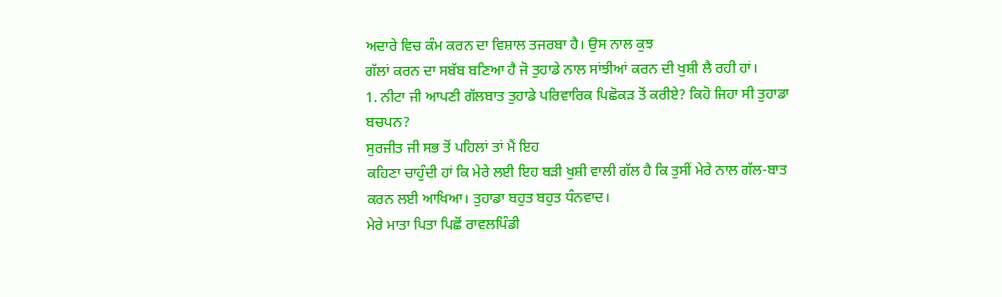ਅਦਾਰੇ ਵਿਚ ਕੰਮ ਕਰਨ ਦਾ ਵਿਸ਼ਾਲ ਤਜਰਬਾ ਹੈ। ਉਸ ਨਾਲ ਕੁਝ
ਗੱਲਾਂ ਕਰਨ ਦਾ ਸਬੱਬ ਬਣਿਆ ਹੈ ਜੋ ਤੁਹਾਡੇ ਨਾਲ ਸਾਂਝੀਆਂ ਕਰਨ ਦੀ ਖੁਸ਼ੀ ਲੈ ਰਹੀ ਹਾਂ।
1. ਨੀਟਾ ਜੀ ਆਪਣੀ ਗੱਲਬਾਤ ਤੁਹਾਡੇ ਪਰਿਵਾਰਿਕ ਪਿਛੋਕੜ ਤੋਂ ਕਰੀਏ? ਕਿਹੋ ਜਿਹਾ ਸੀ ਤੁਹਾਡਾ
ਬਚਪਨ?
ਸੁਰਜੀਤ ਜੀ ਸਭ ਤੋਂ ਪਹਿਲਾਂ ਤਾਂ ਮੈਂ ਇਹ
ਕਹਿਣਾ ਚਾਹੁੰਦੀ ਹਾਂ ਕਿ ਮੇਰੇ ਲਈ ਇਹ ਬੜੀ ਖੁਸ਼ੀ ਵਾਲੀ ਗੱਲ ਹੈ ਕਿ ਤੁਸੀਂ ਮੇਰੇ ਨਾਲ ਗੱਲ-ਬਾਤ
ਕਰਨ ਲਈ ਆਖਿਆ। ਤੁਹਾਡਾ ਬਹੁਤ ਬਹੁਤ ਧੰਨਵਾਦ।
ਮੇਰੇ ਮਾਤਾ ਪਿਤਾ ਪਿਛੋਂ ਰਾਵਲਪਿੰਡੀ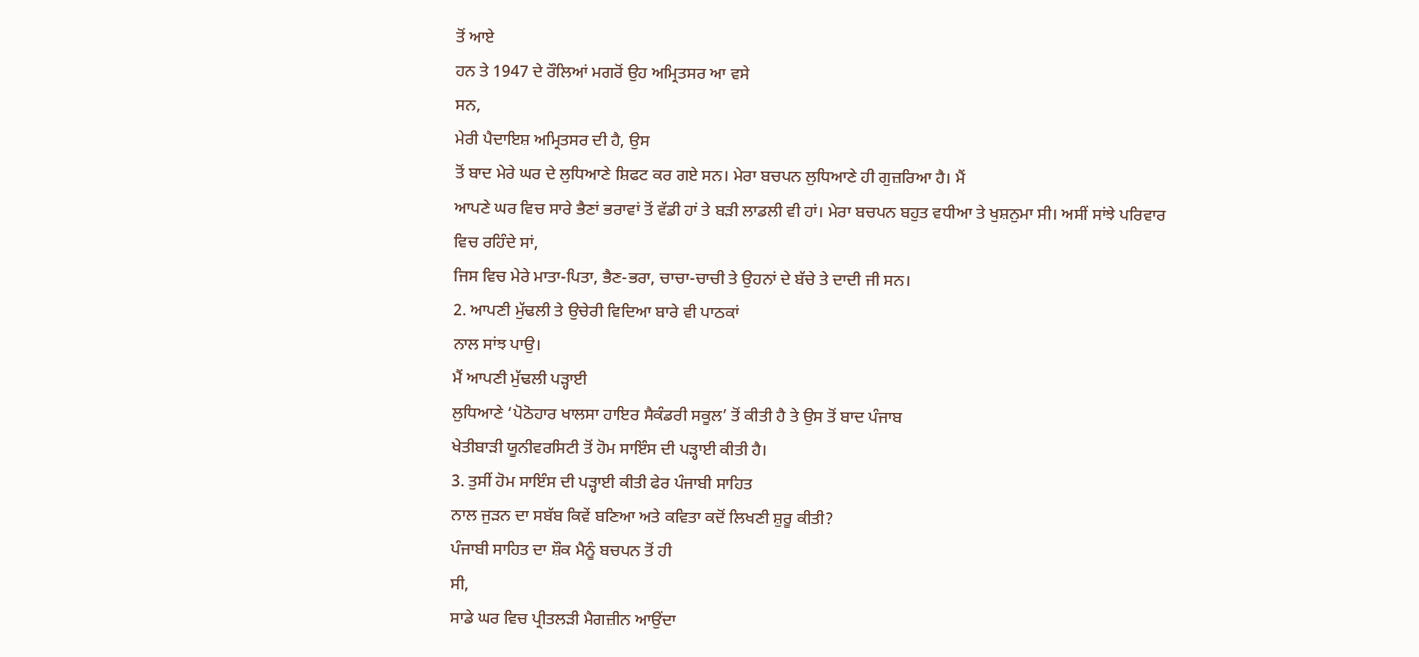ਤੋਂ ਆਏ
ਹਨ ਤੇ 1947 ਦੇ ਰੌਲਿਆਂ ਮਗਰੋਂ ਉਹ ਅਮ੍ਰਿਤਸਰ ਆ ਵਸੇ
ਸਨ,
ਮੇਰੀ ਪੈਦਾਇਸ਼ ਅਮ੍ਰਿਤਸਰ ਦੀ ਹੈ, ਉਸ
ਤੋਂ ਬਾਦ ਮੇਰੇ ਘਰ ਦੇ ਲੁਧਿਆਣੇ ਸ਼ਿਫਟ ਕਰ ਗਏ ਸਨ। ਮੇਰਾ ਬਚਪਨ ਲੁਧਿਆਣੇ ਹੀ ਗੁਜ਼ਰਿਆ ਹੈ। ਮੈਂ
ਆਪਣੇ ਘਰ ਵਿਚ ਸਾਰੇ ਭੈਣਾਂ ਭਰਾਵਾਂ ਤੋਂ ਵੱਡੀ ਹਾਂ ਤੇ ਬੜੀ ਲਾਡਲੀ ਵੀ ਹਾਂ। ਮੇਰਾ ਬਚਪਨ ਬਹੁਤ ਵਧੀਆ ਤੇ ਖੁਸ਼ਨੁਮਾ ਸੀ। ਅਸੀਂ ਸਾਂਝੇ ਪਰਿਵਾਰ
ਵਿਚ ਰਹਿੰਦੇ ਸਾਂ,
ਜਿਸ ਵਿਚ ਮੇਰੇ ਮਾਤਾ-ਪਿਤਾ, ਭੈਣ-ਭਰਾ, ਚਾਚਾ-ਚਾਚੀ ਤੇ ਉਹਨਾਂ ਦੇ ਬੱਚੇ ਤੇ ਦਾਦੀ ਜੀ ਸਨ।
2. ਆਪਣੀ ਮੁੱਢਲੀ ਤੇ ਉਚੇਰੀ ਵਿਦਿਆ ਬਾਰੇ ਵੀ ਪਾਠਕਾਂ
ਨਾਲ ਸਾਂਝ ਪਾਉ।
ਮੈਂ ਆਪਣੀ ਮੁੱਢਲੀ ਪੜ੍ਹਾਈ
ਲੁਧਿਆਣੇ ‘ਪੋਠੋਹਾਰ ਖਾਲਸਾ ਹਾਇਰ ਸੈਕੰਡਰੀ ਸਕੂਲ’ ਤੋਂ ਕੀਤੀ ਹੈ ਤੇ ਉਸ ਤੋਂ ਬਾਦ ਪੰਜਾਬ
ਖੇਤੀਬਾੜੀ ਯੂਨੀਵਰਸਿਟੀ ਤੋਂ ਹੋਮ ਸਾਇੰਸ ਦੀ ਪੜ੍ਹਾਈ ਕੀਤੀ ਹੈ।
3. ਤੁਸੀਂ ਹੋਮ ਸਾਇੰਸ ਦੀ ਪੜ੍ਹਾਈ ਕੀਤੀ ਫੇਰ ਪੰਜਾਬੀ ਸਾਹਿਤ
ਨਾਲ ਜੁੜਨ ਦਾ ਸਬੱਬ ਕਿਵੇਂ ਬਣਿਆ ਅਤੇ ਕਵਿਤਾ ਕਦੋਂ ਲਿਖਣੀ ਸ਼ੁਰੂ ਕੀਤੀ?
ਪੰਜਾਬੀ ਸਾਹਿਤ ਦਾ ਸ਼ੌਕ ਮੈਨੂੰ ਬਚਪਨ ਤੋਂ ਹੀ
ਸੀ,
ਸਾਡੇ ਘਰ ਵਿਚ ਪ੍ਰੀਤਲੜੀ ਮੈਗਜ਼ੀਨ ਆਉਂਦਾ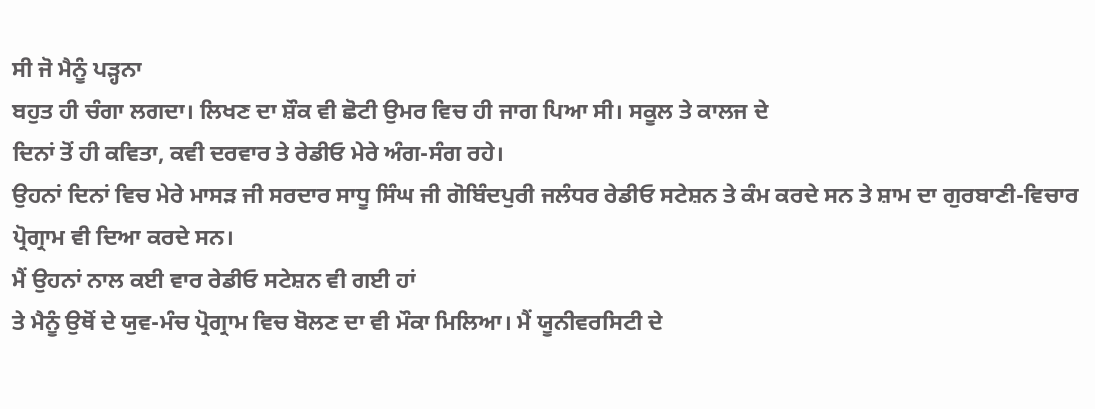ਸੀ ਜੋ ਮੈਨੂੰ ਪੜ੍ਹਨਾ
ਬਹੁਤ ਹੀ ਚੰਗਾ ਲਗਦਾ। ਲਿਖਣ ਦਾ ਸ਼ੌਕ ਵੀ ਛੋਟੀ ਉਮਰ ਵਿਚ ਹੀ ਜਾਗ ਪਿਆ ਸੀ। ਸਕੂਲ ਤੇ ਕਾਲਜ ਦੇ
ਦਿਨਾਂ ਤੋਂ ਹੀ ਕਵਿਤਾ, ਕਵੀ ਦਰਵਾਰ ਤੇ ਰੇਡੀਓ ਮੇਰੇ ਅੰਗ-ਸੰਗ ਰਹੇ।
ਉਹਨਾਂ ਦਿਨਾਂ ਵਿਚ ਮੇਰੇ ਮਾਸੜ ਜੀ ਸਰਦਾਰ ਸਾਧੂ ਸਿੰਘ ਜੀ ਗੋਬਿੰਦਪੁਰੀ ਜਲੰਧਰ ਰੇਡੀਓ ਸਟੇਸ਼ਨ ਤੇ ਕੰਮ ਕਰਦੇ ਸਨ ਤੇ ਸ਼ਾਮ ਦਾ ਗੁਰਬਾਣੀ-ਵਿਚਾਰ ਪ੍ਰੋਗ੍ਰਾਮ ਵੀ ਦਿਆ ਕਰਦੇ ਸਨ।
ਮੈਂ ਉਹਨਾਂ ਨਾਲ ਕਈ ਵਾਰ ਰੇਡੀਓ ਸਟੇਸ਼ਨ ਵੀ ਗਈ ਹਾਂ
ਤੇ ਮੈਨੂੰ ਉਥੋਂ ਦੇ ਯੁਵ-ਮੰਚ ਪ੍ਰੋਗ੍ਰਾਮ ਵਿਚ ਬੋਲਣ ਦਾ ਵੀ ਮੌਕਾ ਮਿਲਿਆ। ਮੈਂ ਯੂਨੀਵਰਸਿਟੀ ਦੇ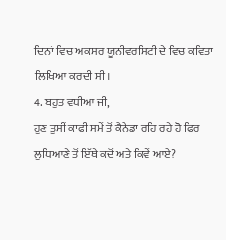ਦਿਨਾਂ ਵਿਚ ਅਕਸਰ ਯੂਨੀਵਰਸਿਟੀ ਦੇ ਵਿਚ ਕਵਿਤਾ ਲਿਖਿਆ ਕਰਦੀ ਸੀ।
4. ਬਹੁਤ ਵਧੀਆ ਜੀ,
ਹੁਣ ਤੁਸੀਂ ਕਾਫੀ ਸਮੇਂ ਤੋਂ ਕੈਨੇਡਾ ਰਹਿ ਰਹੇ ਹੋ ਫਿਰ
ਲੁਧਿਆਣੇ ਤੋਂ ਇੱਥੇ ਕਦੋਂ ਅਤੇ ਕਿਵੇਂ ਆਏ?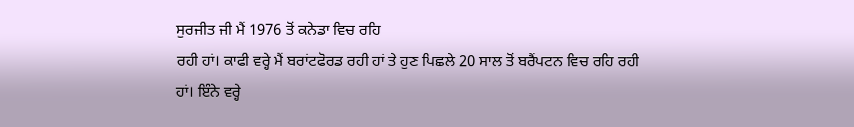ਸੁਰਜੀਤ ਜੀ ਮੈਂ 1976 ਤੋਂ ਕਨੇਡਾ ਵਿਚ ਰਹਿ
ਰਹੀ ਹਾਂ। ਕਾਫੀ ਵਰ੍ਹੇ ਮੈਂ ਬਰਾਂਟਫੋਰਡ ਰਹੀ ਹਾਂ ਤੇ ਹੁਣ ਪਿਛਲੇ 20 ਸਾਲ ਤੋਂ ਬਰੈਂਪਟਨ ਵਿਚ ਰਹਿ ਰਹੀ ਹਾਂ। ਇੰਨੇ ਵਰ੍ਹੇ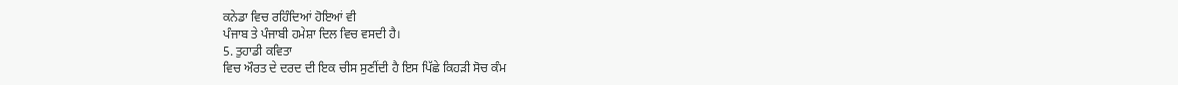ਕਨੇਡਾ ਵਿਚ ਰਹਿੰਦਿਆਂ ਹੋਇਆਂ ਵੀ
ਪੰਜਾਬ ਤੇ ਪੰਜਾਬੀ ਹਮੇਸ਼ਾ ਦਿਲ ਵਿਚ ਵਸਦੀ ਹੈ।
5. ਤੁਹਾਡੀ ਕਵਿਤਾ
ਵਿਚ ਔਰਤ ਦੇ ਦਰਦ ਦੀ ਇਕ ਚੀਸ ਸੁਣੀਂਦੀ ਹੈ ਇਸ ਪਿੱਛੇ ਕਿਹੜੀ ਸੋਚ ਕੰਮ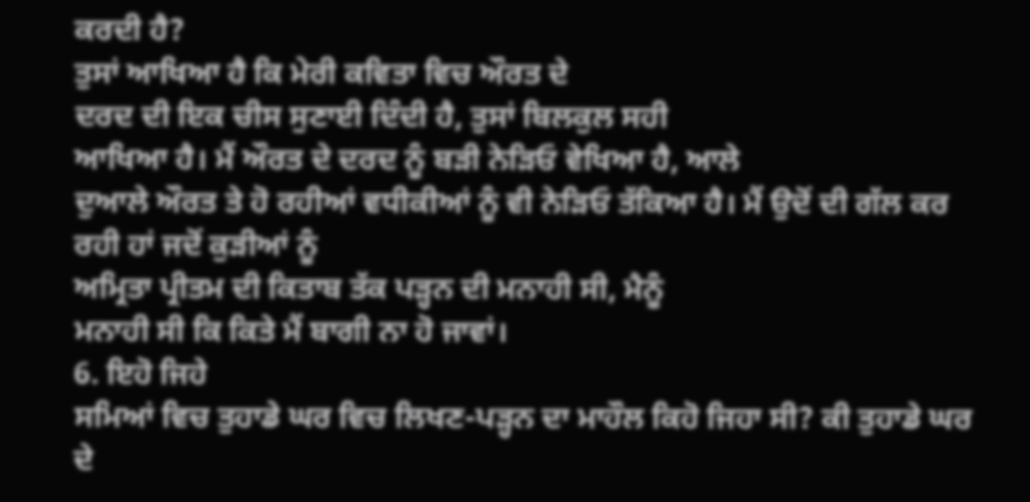ਕਰਦੀ ਹੈ?
ਤੁਸਾਂ ਆਖਿਆ ਹੈ ਕਿ ਮੇਰੀ ਕਵਿਤਾ ਵਿਚ ਔਰਤ ਦੇ
ਦਰਦ ਦੀ ਇਕ ਚੀਸ ਸੁਣਾਈ ਦਿੰਦੀ ਹੈ, ਤੁਸਾਂ ਬਿਲਕੁਲ ਸਹੀ
ਆਖਿਆ ਹੈ। ਮੈਂ ਔਰਤ ਦੇ ਦਰਦ ਨੂੰ ਬੜੀ ਨੇੜਿਓ ਵੇਖਿਆ ਹੈ, ਆਲੇ
ਦੁਆਲੇ ਔਰਤ ਤੇ ਹੋ ਰਹੀਆਂ ਵਧੀਕੀਆਂ ਨੂੰ ਵੀ ਨੇੜਿਓ ਤੱਕਿਆ ਹੈ। ਮੈਂ ਉਦੋਂ ਦੀ ਗੱਲ ਕਰ ਰਹੀ ਹਾਂ ਜਦੋਂ ਕੁੜੀਆਂ ਨੂੰ
ਅਮ੍ਰਿਤਾ ਪ੍ਰੀਤਮ ਦੀ ਕਿਤਾਬ ਤੱਕ ਪੜ੍ਹਨ ਦੀ ਮਨਾਹੀ ਸੀ, ਮੈਨੂੰ
ਮਨਾਹੀ ਸੀ ਕਿ ਕਿਤੇ ਮੈਂ ਬਾਗੀ ਨਾ ਹੋ ਜਾਵਾਂ।
6. ਇਹੋ ਜਿਹੇ
ਸਮਿਆਂ ਵਿਚ ਤੁਹਾਡੇ ਘਰ ਵਿਚ ਲਿਖਣ-ਪੜ੍ਹਨ ਦਾ ਮਾਹੌਲ ਕਿਹੋ ਜਿਹਾ ਸੀ? ਕੀ ਤੁਹਾਡੇ ਘਰ ਦੇ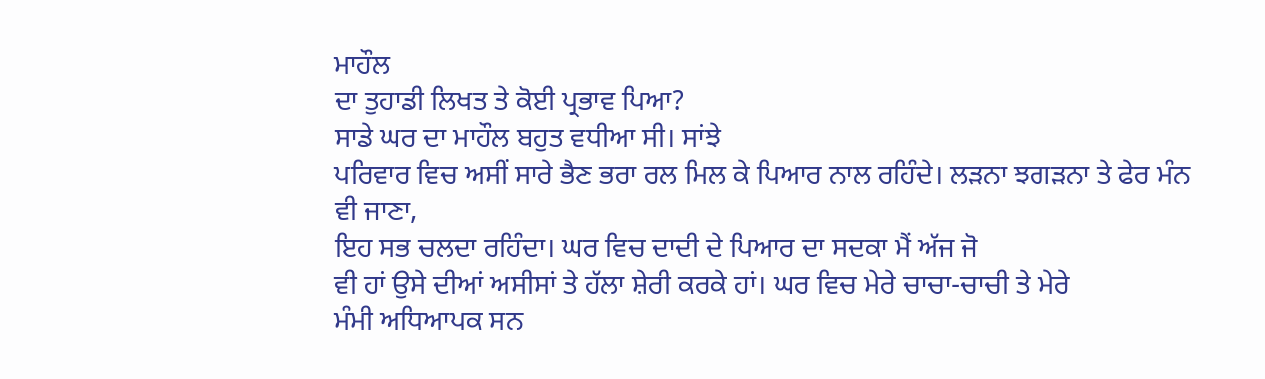ਮਾਹੌਲ
ਦਾ ਤੁਹਾਡੀ ਲਿਖਤ ਤੇ ਕੋਈ ਪ੍ਰਭਾਵ ਪਿਆ?
ਸਾਡੇ ਘਰ ਦਾ ਮਾਹੌਲ ਬਹੁਤ ਵਧੀਆ ਸੀ। ਸਾਂਝੇ
ਪਰਿਵਾਰ ਵਿਚ ਅਸੀਂ ਸਾਰੇ ਭੈਣ ਭਰਾ ਰਲ ਮਿਲ ਕੇ ਪਿਆਰ ਨਾਲ ਰਹਿੰਦੇ। ਲੜਨਾ ਝਗੜਨਾ ਤੇ ਫੇਰ ਮੰਨ
ਵੀ ਜਾਣਾ,
ਇਹ ਸਭ ਚਲਦਾ ਰਹਿੰਦਾ। ਘਰ ਵਿਚ ਦਾਦੀ ਦੇ ਪਿਆਰ ਦਾ ਸਦਕਾ ਮੈਂ ਅੱਜ ਜੋ
ਵੀ ਹਾਂ ਉਸੇ ਦੀਆਂ ਅਸੀਸਾਂ ਤੇ ਹੱਲਾ ਸ਼ੇਰੀ ਕਰਕੇ ਹਾਂ। ਘਰ ਵਿਚ ਮੇਰੇ ਚਾਚਾ-ਚਾਚੀ ਤੇ ਮੇਰੇ
ਮੰਮੀ ਅਧਿਆਪਕ ਸਨ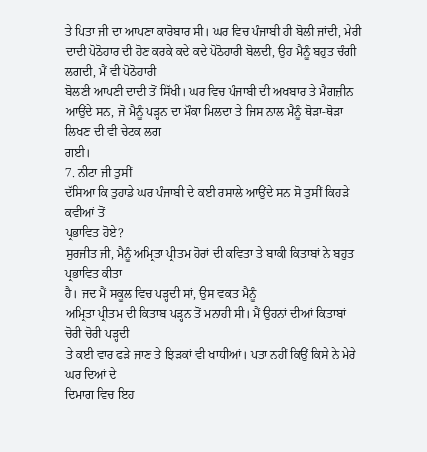ਤੇ ਪਿਤਾ ਜੀ ਦਾ ਆਪਣਾ ਕਾਰੋਬਾਰ ਸੀ। ਘਰ ਵਿਚ ਪੰਜਾਬੀ ਹੀ ਬੋਲੀ ਜਾਂਦੀ, ਮੇਰੀ ਦਾਦੀ ਪੋਠੋਹਾਰ ਦੀ ਹੋਣ ਕਰਕੇ ਕਦੇ ਕਦੇ ਪੋਠੋਹਾਰੀ ਬੋਲਦੀ, ਉਹ ਮੈਨੂੰ ਬਹੁਤ ਚੰਗੀ ਲਗਦੀ, ਮੈਂ ਵੀ ਪੋਠੋਹਾਰੀ
ਬੋਲਣੀ ਆਪਣੀ ਦਾਦੀ ਤੋਂ ਸਿੱਖੀ। ਘਰ ਵਿਚ ਪੰਜਾਬੀ ਦੀ ਅਖਬਾਰ ਤੇ ਮੈਗਜ਼ੀਨ ਆਉਂਦੇ ਸਨ, ਜੋ ਮੈਨੂੰ ਪੜ੍ਹਨ ਦਾ ਮੌਕਾ ਮਿਲਦਾ ਤੇ ਜਿਸ ਨਾਲ ਮੈਨੂੰ ਥੋੜਾ-ਥੋੜਾ ਲਿਖਣ ਦੀ ਵੀ ਚੇਟਕ ਲਗ
ਗਈ।
7. ਨੀਟਾ ਜੀ ਤੁਸੀਂ
ਦੱਸਿਆ ਕਿ ਤੁਹਾਡੇ ਘਰ ਪੰਜਾਬੀ ਦੇ ਕਈ ਰਸਾਲੇ ਆਉਂਦੇ ਸਨ ਸੋ ਤੁਸੀਂ ਕਿਹੜੇ ਕਵੀਆਂ ਤੋਂ
ਪ੍ਰਭਾਵਿਤ ਹੋਏ?
ਸੁਰਜੀਤ ਜੀ, ਮੈਨੂੰ ਅਮ੍ਰਿਤਾ ਪ੍ਰੀਤਮ ਹੋਰਾਂ ਦੀ ਕਵਿਤਾ ਤੇ ਬਾਕੀ ਕਿਤਾਬਾਂ ਨੇ ਬਹੁਤ ਪ੍ਰਭਾਵਿਤ ਕੀਤਾ
ਹੈ। ਜਦ ਮੈਂ ਸਕੂਲ ਵਿਚ ਪੜ੍ਹਦੀ ਸਾਂ, ਉਸ ਵਕਤ ਮੈਨੂੰ
ਅਮ੍ਰਿਤਾ ਪ੍ਰੀਤਮ ਦੀ ਕਿਤਾਬ ਪੜ੍ਹਨ ਤੋਂ ਮਨਾਹੀ ਸੀ। ਮੈਂ ਉਹਨਾਂ ਦੀਆਂ ਕਿਤਾਬਾਂ ਚੋਰੀ ਚੋਰੀ ਪੜ੍ਹਦੀ
ਤੇ ਕਈ ਵਾਰ ਫੜੇ ਜਾਣ ਤੇ ਝਿੜਕਾਂ ਵੀ ਖਾਧੀਆਂ। ਪਤਾ ਨਹੀਂ ਕਿਉਂ ਕਿਸੇ ਨੇ ਮੇਰੇ ਘਰ ਦਿਆਂ ਦੇ
ਦਿਮਾਗ ਵਿਚ ਇਹ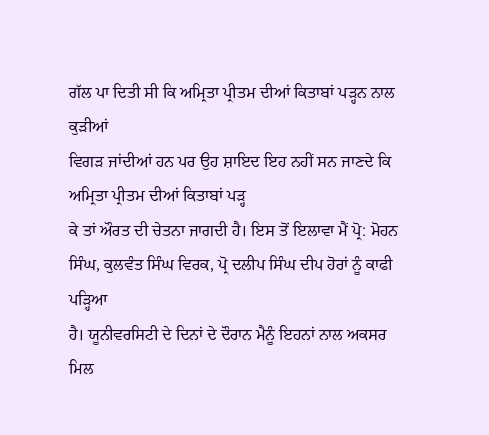ਗੱਲ ਪਾ ਦਿਤੀ ਸੀ ਕਿ ਅਮ੍ਰਿਤਾ ਪ੍ਰੀਤਮ ਦੀਆਂ ਕਿਤਾਬਾਂ ਪੜ੍ਹਨ ਨਾਲ ਕੁੜੀਆਂ
ਵਿਗੜ ਜਾਂਦੀਆਂ ਹਨ ਪਰ ਉਹ ਸ਼ਾਇਦ ਇਹ ਨਹੀਂ ਸਨ ਜਾਣਦੇ ਕਿ ਅਮ੍ਰਿਤਾ ਪ੍ਰੀਤਮ ਦੀਆਂ ਕਿਤਾਬਾਂ ਪੜ੍ਹ
ਕੇ ਤਾਂ ਔਰਤ ਦੀ ਚੇਤਨਾ ਜਾਗਦੀ ਹੈ। ਇਸ ਤੋਂ ਇਲਾਵਾ ਮੈਂ ਪ੍ਰੋ: ਮੋਹਨ ਸਿੰਘ, ਕੁਲਵੰਤ ਸਿੰਘ ਵਿਰਕ, ਪ੍ਰੋ ਦਲੀਪ ਸਿੰਘ ਦੀਪ ਹੋਰਾਂ ਨੂੰ ਕਾਫੀ ਪੜ੍ਹਿਆ
ਹੈ। ਯੂਨੀਵਰਸਿਟੀ ਦੇ ਦਿਨਾਂ ਦੇ ਦੌਰਾਨ ਮੈਨੂੰ ਇਹਨਾਂ ਨਾਲ ਅਕਸਰ ਮਿਲ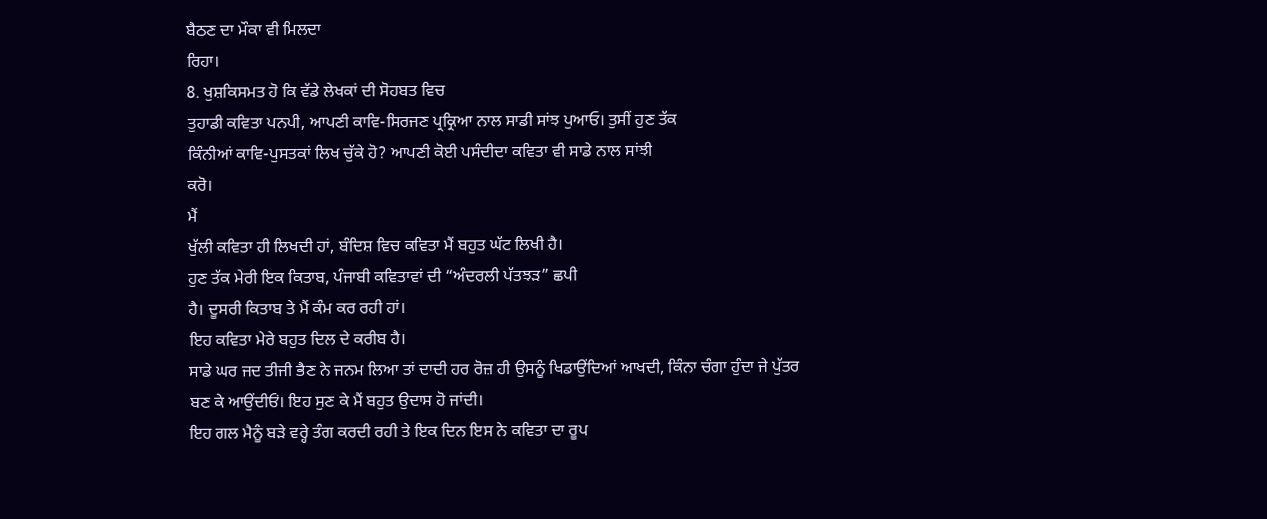ਬੈਠਣ ਦਾ ਮੌਕਾ ਵੀ ਮਿਲਦਾ
ਰਿਹਾ।
8. ਖੁਸ਼ਕਿਸਮਤ ਹੋ ਕਿ ਵੱਡੇ ਲੇਖਕਾਂ ਦੀ ਸੋਹਬਤ ਵਿਚ
ਤੁਹਾਡੀ ਕਵਿਤਾ ਪਨਪੀ, ਆਪਣੀ ਕਾਵਿ-ਸਿਰਜਣ ਪ੍ਰਕ੍ਰਿਆ ਨਾਲ ਸਾਡੀ ਸਾਂਝ ਪੁਆਓ। ਤੁਸੀਂ ਹੁਣ ਤੱਕ
ਕਿੰਨੀਆਂ ਕਾਵਿ-ਪੁਸਤਕਾਂ ਲਿਖ ਚੁੱਕੇ ਹੋ? ਆਪਣੀ ਕੋਈ ਪਸੰਦੀਦਾ ਕਵਿਤਾ ਵੀ ਸਾਡੇ ਨਾਲ ਸਾਂਝੀ
ਕਰੋ।
ਮੈਂ
ਖੁੱਲੀ ਕਵਿਤਾ ਹੀ ਲਿਖਦੀ ਹਾਂ, ਬੰਦਿਸ਼ ਵਿਚ ਕਵਿਤਾ ਮੈਂ ਬਹੁਤ ਘੱਟ ਲਿਖੀ ਹੈ।
ਹੁਣ ਤੱਕ ਮੇਰੀ ਇਕ ਕਿਤਾਬ, ਪੰਜਾਬੀ ਕਵਿਤਾਵਾਂ ਦੀ “ਅੰਦਰਲੀ ਪੱਤਝੜ” ਛਪੀ
ਹੈ। ਦੂਸਰੀ ਕਿਤਾਬ ਤੇ ਮੈਂ ਕੰਮ ਕਰ ਰਹੀ ਹਾਂ।
ਇਹ ਕਵਿਤਾ ਮੇਰੇ ਬਹੁਤ ਦਿਲ ਦੇ ਕਰੀਬ ਹੈ।
ਸਾਡੇ ਘਰ ਜਦ ਤੀਜੀ ਭੈਣ ਨੇ ਜਨਮ ਲਿਆ ਤਾਂ ਦਾਦੀ ਹਰ ਰੋਜ਼ ਹੀ ਉਸਨੂੰ ਖਿਡਾਉਂਦਿਆਂ ਆਖਦੀ, ਕਿੰਨਾ ਚੰਗਾ ਹੁੰਦਾ ਜੇ ਪੁੱਤਰ ਬਣ ਕੇ ਆਉਂਦੀਓਂ। ਇਹ ਸੁਣ ਕੇ ਮੈਂ ਬਹੁਤ ਉਦਾਸ ਹੋ ਜਾਂਦੀ।
ਇਹ ਗਲ ਮੈਨੂੰ ਬੜੇ ਵਰ੍ਹੇ ਤੰਗ ਕਰਦੀ ਰਹੀ ਤੇ ਇਕ ਦਿਨ ਇਸ ਨੇ ਕਵਿਤਾ ਦਾ ਰੂਪ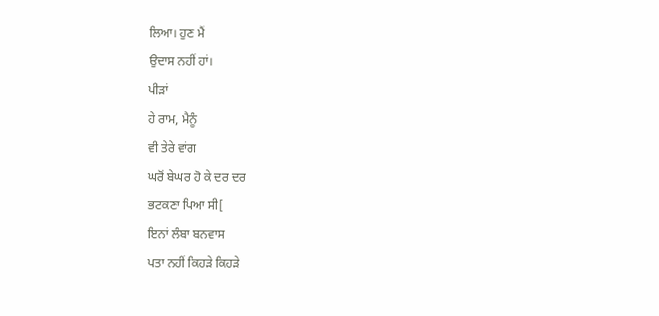ਲਿਆ। ਹੁਣ ਮੈਂ
ਉਦਾਸ ਨਹੀਂ ਹਾਂ।
ਪੀੜਾਂ
ਹੇ ਰਾਮ, ਮੈਨੂੰ
ਵੀ ਤੇਰੇ ਵਾਂਗ
ਘਰੋਂ ਬੇਘਰ ਹੋ ਕੇ ਦਰ ਦਰ
ਭਟਕਣਾ ਪਿਆ ਸੀ[
ਇਨਾਂ ਲੰਬਾ ਬਨਵਾਸ
ਪਤਾ ਨਹੀਂ ਕਿਹੜੇ ਕਿਹੜੇ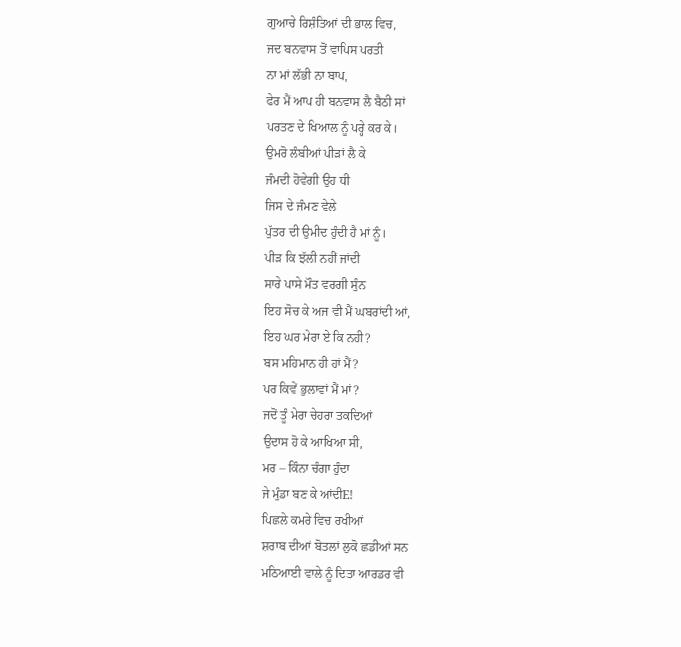ਗੁਆਚੇ ਰਿਸ਼ੰਤਿਆਂ ਦੀ ਭਾਲ ਵਿਚ,
ਜਦ ਬਨਵਾਸ ਤੋਂ ਵਾਪਿਸ ਪਰਤੀ
ਨਾ ਮਾਂ ਲੱਭੀ ਨਾ ਬਾਪ,
ਫੇਰ ਮੈਂ ਆਪ ਹੀ ਬਨਵਾਸ ਲੈ ਬੈਠੀ ਸਾਂ
ਪਰਤਣ ਦੇ ਖਿਆਲ ਨੂੰ ਪਰ੍ਹੇ ਕਰ ਕੇ।
ਉਮਰੋ ਲੰਬੀਆਂ ਪੀੜਾਂ ਲੈ ਕੇ
ਜੰਮਦੀ ਹੋਵੇਗੀ ਉਹ ਧੀ
ਜਿਸ ਦੇ ਜੰਮਣ ਵੇਲੇ
ਪੁੱਤਰ ਦੀ ਉਮੀਦ ਹੁੰਦੀ ਹੈ ਮਾਂ ਨੂੰ।
ਪੀੜ ਕਿ ਝੱਲੀ ਨਹੀਂ ਜਾਂਦੀ
ਸਾਰੇ ਪਾਸੇ ਮੌਤ ਵਰਗੀ ਸੁੰਨ
ਇਹ ਸੋਚ ਕੇ ਅਜ ਵੀ ਮੈਂ ਘਬਰਾਂਦੀ ਆਂ,
ਇਹ ਘਰ ਮੇਰਾ ਏ ਕਿ ਨਹੀ?
ਬਸ ਮਹਿਮਾਨ ਹੀ ਹਾਂ ਮੈਂ?
ਪਰ ਕਿਵੇਂ ਭੁਲਾਵਾਂ ਮੈਂ ਮਾਂ?
ਜਦੋਂ ਤੂੰ ਮੇਰਾ ਚੇਹਰਾ ਤਕਦਿਆਂ
ਉਦਾਸ ਹੋ ਕੇ ਆਖਿਆ ਸੀ,
ਮਰ – ਕਿੰਨਾ ਚੰਗਾ ਹੁੰਦਾ
ਜੇ ਮੁੰਡਾ ਬਣ ਕੇ ਆਂਦੀE!
ਪਿਛਲੇ ਕਮਰੇ ਵਿਚ ਰਖੀਆਂ
ਸ਼ਰਾਬ ਦੀਆਂ ਬੋਤਲਾਂ ਲੁਕੋ ਛਡੀਆਂ ਸਨ
ਮਠਿਆਈ ਵਾਲੇ ਨੂੰ ਦਿਤਾ ਆਰਡਰ ਵੀ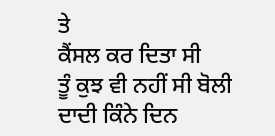ਤੇ
ਕੈਂਸਲ ਕਰ ਦਿਤਾ ਸੀ
ਤੂੰ ਕੁਝ ਵੀ ਨਹੀਂ ਸੀ ਬੋਲੀ
ਦਾਦੀ ਕਿੰਨੇ ਦਿਨ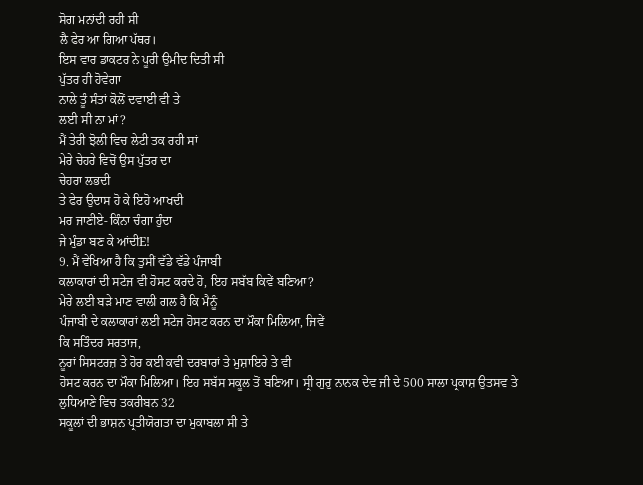ਸੋਗ ਮਨਾਂਦੀ ਰਹੀ ਸੀ
ਲੈ ਫੇਰ ਆ ਗਿਆ ਪੱਥਰ।
ਇਸ ਵਾਰ ਡਾਕਟਰ ਨੇ ਪੂਰੀ ਉਮੀਦ ਦਿਤੀ ਸੀ
ਪੁੱਤਰ ਹੀ ਹੋਵੇਗਾ
ਨਾਲੇ ਤੂੰ ਸੰਤਾਂ ਕੋਲੋਂ ਦਵਾਈ ਵੀ ਤੇ
ਲਈ ਸੀ ਨਾ ਮਾਂ?
ਮੈਂ ਤੇਰੀ ਝੋਲੀ ਵਿਚ ਲੇਟੀ ਤਕ ਰਹੀ ਸਾਂ
ਮੇਰੇ ਚੇਹਰੇ ਵਿਚੋਂ ਉਸ ਪੁੱਤਰ ਦਾ
ਚੇਹਰਾ ਲਭਦੀ
ਤੇ ਫੇਰ ਉਦਾਸ ਹੋ ਕੇ ਇਹੋ ਆਖਦੀ
ਮਰ ਜਾਣੀਏ- ਕਿੰਨਾ ਚੰਗਾ ਹੁੰਦਾ
ਜੇ ਮੁੰਡਾ ਬਣ ਕੇ ਆਂਦੀE!
9. ਮੈਂ ਵੇਖਿਆ ਹੈ ਕਿ ਤੁਸੀਂ ਵੱਡੇ ਵੱਡੇ ਪੰਜਾਬੀ
ਕਲਾਕਾਰਾਂ ਦੀ ਸਟੇਜ ਵੀ ਹੋਸਟ ਕਰਦੇ ਹੋ, ਇਹ ਸਬੱਬ ਕਿਵੇਂ ਬਣਿਆ?
ਮੇਰੇ ਲਈ ਬੜੇ ਮਾਣ ਵਾਲੀ ਗਲ ਹੈ ਕਿ ਮੈਨੂੰ
ਪੰਜਾਬੀ ਦੇ ਕਲਾਕਾਰਾਂ ਲਈ ਸਟੇਜ ਹੋਸਟ ਕਰਨ ਦਾ ਮੌਕਾ ਮਿਲਿਆ, ਜਿਵੇਂ
ਕਿ ਸਤਿੰਦਰ ਸਰਤਾਜ,
ਨੂਰਾਂ ਸਿਸਟਰਜ਼ ਤੇ ਹੋਰ ਕਈ ਕਵੀ ਦਰਬਾਰਾਂ ਤੇ ਮੁਸ਼ਾਇਰੇ ਤੇ ਵੀ
ਹੋਸਟ ਕਰਨ ਦਾ ਮੌਕਾ ਮਿਲਿਆ। ਇਹ ਸਬੱਸ ਸਕੂਲ ਤੋਂ ਬਣਿਆ। ਸ੍ਰੀ ਗੁਰੁ ਨਾਨਕ ਦੇਵ ਜੀ ਦੇ 500 ਸਾਲਾ ਪ੍ਰਕਾਸ਼ ਉਤਸਵ ਤੇ ਲੁਧਿਆਣੇ ਵਿਚ ਤਕਰੀਬਨ 32
ਸਕੂਲਾਂ ਦੀ ਭਾਸ਼ਨ ਪ੍ਰਤੀਯੋਗਤਾ ਦਾ ਮੁਕਾਬਲਾ ਸੀ ਤੇ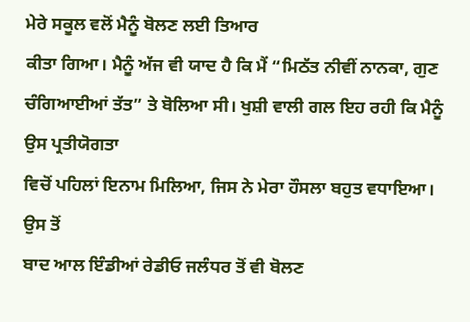ਮੇਰੇ ਸਕੂਲ ਵਲੋਂ ਮੈਨੂੰ ਬੋਲਣ ਲਈ ਤਿਆਰ
ਕੀਤਾ ਗਿਆ। ਮੈਨੂੰ ਅੱਜ ਵੀ ਯਾਦ ਹੈ ਕਿ ਮੈਂ “ਮਿਠੱਤ ਨੀਵੀਂ ਨਾਨਕਾ, ਗੁਣ ਚੰਗਿਆਈਆਂ ਤੱਤ” ਤੇ ਬੋਲਿਆ ਸੀ। ਖੁਸ਼ੀ ਵਾਲੀ ਗਲ ਇਹ ਰਹੀ ਕਿ ਮੈਨੂੰ ਉਸ ਪ੍ਰਤੀਯੋਗਤਾ
ਵਿਚੋਂ ਪਹਿਲਾਂ ਇਨਾਮ ਮਿਲਿਆ, ਜਿਸ ਨੇ ਮੇਰਾ ਹੌਸਲਾ ਬਹੁਤ ਵਧਾਇਆ। ਉਸ ਤੋਂ
ਬਾਦ ਆਲ ਇੰਡੀਆਂ ਰੇਡੀਓ ਜਲੰਧਰ ਤੋਂ ਵੀ ਬੋਲਣ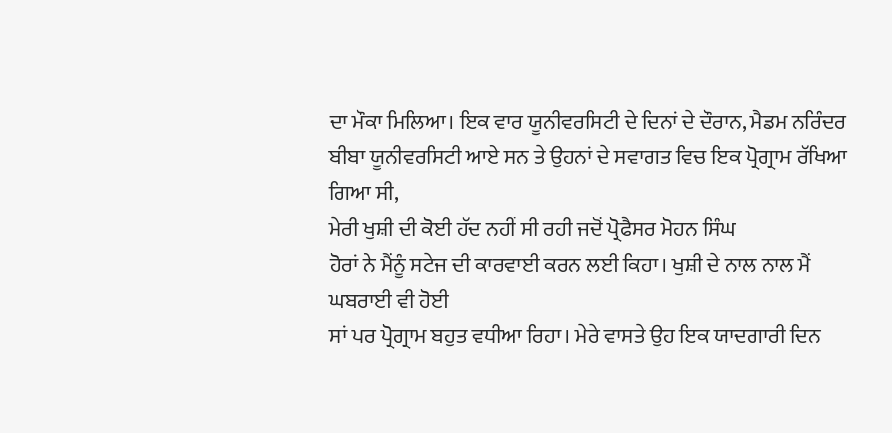ਦਾ ਮੌਕਾ ਮਿਲਿਆ। ਇਕ ਵਾਰ ਯੂਨੀਵਰਸਿਟੀ ਦੇ ਦਿਨਾਂ ਦੇ ਦੌਰਾਨ, ਮੈਡਮ ਨਰਿੰਦਰ ਬੀਬਾ ਯੂਨੀਵਰਸਿਟੀ ਆਏ ਸਨ ਤੇ ਉਹਨਾਂ ਦੇ ਸਵਾਗਤ ਵਿਚ ਇਕ ਪ੍ਰੋਗ੍ਰਾਮ ਰੱਖਿਆ
ਗਿਆ ਸੀ,
ਮੇਰੀ ਖੁਸ਼ੀ ਦੀ ਕੋਈ ਹੱਦ ਨਹੀਂ ਸੀ ਰਹੀ ਜਦੋਂ ਪ੍ਰੋਫੈਸਰ ਮੋਹਨ ਸਿੰਘ
ਹੋਰਾਂ ਨੇ ਮੈਂਨੂੰ ਸਟੇਜ ਦੀ ਕਾਰਵਾਈ ਕਰਨ ਲਈ ਕਿਹਾ। ਖੁਸ਼ੀ ਦੇ ਨਾਲ ਨਾਲ ਮੈਂ ਘਬਰਾਈ ਵੀ ਹੋਈ
ਸਾਂ ਪਰ ਪ੍ਰੋਗ੍ਰਾਮ ਬਹੁਤ ਵਧੀਆ ਰਿਹਾ। ਮੇਰੇ ਵਾਸਤੇ ਉਹ ਇਕ ਯਾਦਗਾਰੀ ਦਿਨ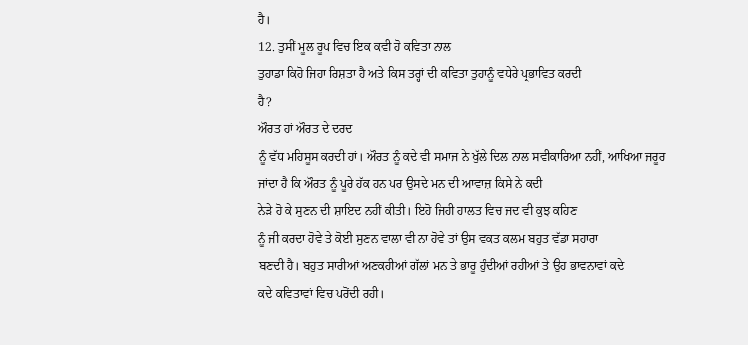ਹੈ।
12. ਤੁਸੀਂ ਮੂਲ ਰੂਪ ਵਿਚ ਇਕ ਕਵੀ ਹੋ ਕਵਿਤਾ ਨਾਲ
ਤੁਹਾਡਾ ਕਿਹੋ ਜਿਹਾ ਰਿਸ਼ਤਾ ਹੈ ਅਤੇ ਕਿਸ ਤਰ੍ਹਾਂ ਦੀ ਕਵਿਤਾ ਤੁਹਾਨੂੰ ਵਧੇਰੇ ਪ੍ਰਭਾਵਿਤ ਕਰਦੀ
ਹੈ?
ਔਰਤ ਹਾਂ ਔਰਤ ਦੇ ਦਰਦ
ਨੂੰ ਵੱਧ ਮਹਿਸੂਸ ਕਰਦੀ ਹਾਂ। ਔਰਤ ਨੂੰ ਕਦੇ ਵੀ ਸਮਾਜ ਨੇ ਖੁੱਲੇ ਦਿਲ ਨਾਲ ਸਵੀਕਾਰਿਆ ਨਹੀਂ, ਆਖਿਆ ਜਰੂਰ ਜਾਂਦਾ ਹੈ ਕਿ ਔਰਤ ਨੂੰ ਪੂਰੇ ਹੱਕ ਹਨ ਪਰ ਉਸਦੇ ਮਨ ਦੀ ਆਵਾਜ਼ ਕਿਸੇ ਨੇ ਕਦੀ
ਨੇੜੇ ਹੋ ਕੇ ਸੁਣਨ ਦੀ ਸ਼ਾਇਦ ਨਹੀਂ ਕੀਤੀ। ਇਹੋ ਜਿਹੀ ਹਾਲਤ ਵਿਚ ਜਦ ਵੀ ਕੁਝ ਕਹਿਣ
ਨੂੰ ਜੀ ਕਰਦਾ ਹੋਵੇ ਤੇ ਕੋਈ ਸੁਣਨ ਵਾਲਾ ਵੀ ਨਾ ਹੋਵੇ ਤਾਂ ਉਸ ਵਕਤ ਕਲਮ ਬਹੁਤ ਵੱਡਾ ਸਹਾਰਾ
ਬਣਦੀ ਹੈ। ਬਹੁਤ ਸਾਰੀਆਂ ਅਣਕਹੀਆਂ ਗੱਲਾਂ ਮਨ ਤੇ ਭਾਰੂ ਹੁੰਦੀਆਂ ਰਹੀਆਂ ਤੇ ਉਹ ਭਾਵਨਾਵਾਂ ਕਦੇ
ਕਦੇ ਕਵਿਤਾਵਾਂ ਵਿਚ ਪਰੋਂਦੀ ਰਹੀ।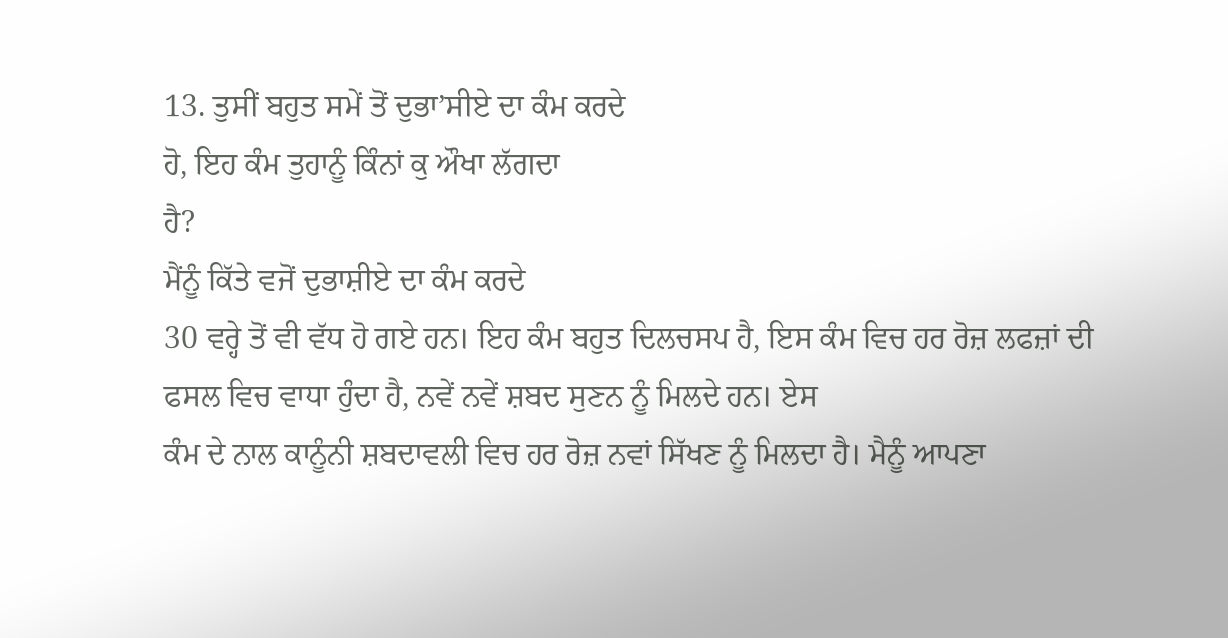13. ਤੁਸੀਂ ਬਹੁਤ ਸਮੇਂ ਤੋਂ ਦੁਭਾ’ਸੀਏ ਦਾ ਕੰਮ ਕਰਦੇ
ਹੋ, ਇਹ ਕੰਮ ਤੁਹਾਨੂੰ ਕਿੰਨਾਂ ਕੁ ਔਖਾ ਲੱਗਦਾ
ਹੈ?
ਮੈਂਨੂੰ ਕਿੱਤੇ ਵਜੋਂ ਦੁਭਾਸ਼ੀਏ ਦਾ ਕੰਮ ਕਰਦੇ
30 ਵਰ੍ਹੇ ਤੋਂ ਵੀ ਵੱਧ ਹੋ ਗਏ ਹਨ। ਇਹ ਕੰਮ ਬਹੁਤ ਦਿਲਚਸਪ ਹੈ, ਇਸ ਕੰਮ ਵਿਚ ਹਰ ਰੋਜ਼ ਲਫਜ਼ਾਂ ਦੀ ਫਸਲ ਵਿਚ ਵਾਧਾ ਹੁੰਦਾ ਹੈ, ਨਵੇਂ ਨਵੇਂ ਸ਼ਬਦ ਸੁਣਨ ਨੂੰ ਮਿਲਦੇ ਹਨ। ਏਸ
ਕੰਮ ਦੇ ਨਾਲ ਕਾਨੂੰਨੀ ਸ਼ਬਦਾਵਲੀ ਵਿਚ ਹਰ ਰੋਜ਼ ਨਵਾਂ ਸਿੱਖਣ ਨੂੰ ਮਿਲਦਾ ਹੈ। ਮੈਨੂੰ ਆਪਣਾ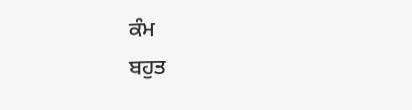ਕੰਮ
ਬਹੁਤ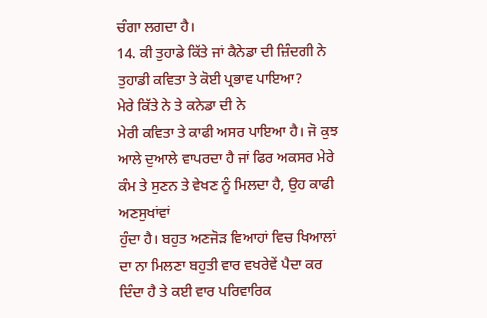ਚੰਗਾ ਲਗਦਾ ਹੈ।
14. ਕੀ ਤੁਹਾਡੇ ਕਿੱਤੇ ਜਾਂ ਕੈਨੇਡਾ ਦੀ ਜ਼ਿੰਦਗੀ ਨੇ
ਤੁਹਾਡੀ ਕਵਿਤਾ ਤੇ ਕੋਈ ਪ੍ਰਭਾਵ ਪਾਇਆ?
ਮੇਰੇ ਕਿੱਤੇ ਨੇ ਤੇ ਕਨੇਡਾ ਦੀ ਨੇ
ਮੇਰੀ ਕਵਿਤਾ ਤੇ ਕਾਫੀ ਅਸਰ ਪਾਇਆ ਹੈ। ਜੋ ਕੁਝ ਆਲੇ ਦੁਆਲੇ ਵਾਪਰਦਾ ਹੈ ਜਾਂ ਫਿਰ ਅਕਸਰ ਮੇਰੇ
ਕੰਮ ਤੇ ਸੁਣਨ ਤੇ ਵੇਖਣ ਨੂੰ ਮਿਲਦਾ ਹੈ, ਉਹ ਕਾਫੀ ਅਣਸੁਖਾਂਵਾਂ
ਹੁੰਦਾ ਹੈ। ਬਹੁਤ ਅਣਜੋੜ ਵਿਆਹਾਂ ਵਿਚ ਖਿਆਲਾਂ ਦਾ ਨਾ ਮਿਲਣਾ ਬਹੁਤੀ ਵਾਰ ਵਖਰੇਵੇਂ ਪੈਦਾ ਕਰ
ਦਿੰਦਾ ਹੈ ਤੇ ਕਈ ਵਾਰ ਪਰਿਵਾਰਿਕ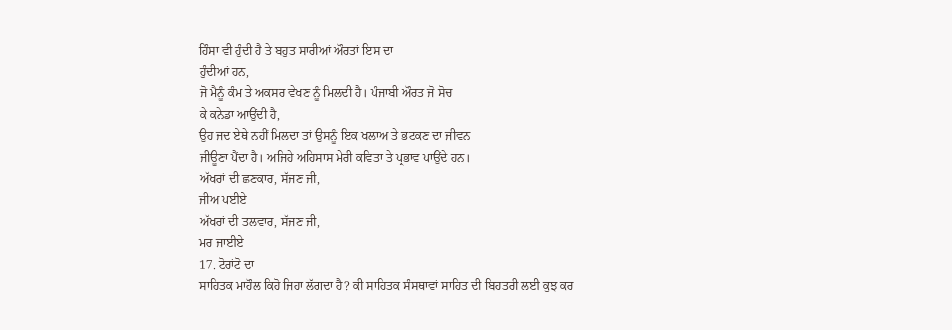ਹਿੰਸਾ ਵੀ ਹੁੰਦੀ ਹੈ ਤੇ ਬਹੁਤ ਸਾਰੀਆਂ ਔਰਤਾਂ ਇਸ ਦਾ
ਹੁੰਦੀਆਂ ਹਨ,
ਜੋ ਮੈਨੂੰ ਕੰਮ ਤੇ ਅਕਸਰ ਵੇਖਣ ਨੂੰ ਮਿਲਦੀ ਹੈ। ਪੰਜਾਬੀ ਔਰਤ ਜੋ ਸੋਚ
ਕੇ ਕਨੇਡਾ ਆਉਂਦੀ ਹੈ,
ਉਹ ਜਦ ਏਥੇ ਨਹੀਂ ਮਿਲਦਾ ਤਾਂ ਉਸਨੂੰ ਇਕ ਖਲਾਅ ਤੇ ਭਟਕਣ ਦਾ ਜੀਵਨ
ਜੀਊਣਾ ਪੈਂਦਾ ਹੈ। ਅਜਿਹੇ ਅਹਿਸਾਸ ਮੇਰੀ ਕਵਿਤਾ ਤੇ ਪ੍ਰਭਾਵ ਪਾਉਂਦੇ ਹਨ।
ਅੱਖਰਾਂ ਦੀ ਛਣਕਾਰ, ਸੱਜਣ ਜੀ,
ਜੀਅ ਪਈਏ
ਅੱਖਰਾਂ ਦੀ ਤਲਵਾਰ, ਸੱਜਣ ਜੀ,
ਮਰ ਜਾਈਏ
17. ਟੋਰਾਂਟੋ ਦਾ
ਸਾਹਿਤਕ ਮਾਹੌਲ ਕਿਹੋ ਜਿਹਾ ਲੱਗਦਾ ਹੈ? ਕੀ ਸਾਹਿਤਕ ਸੰਸਥਾਵਾਂ ਸਾਹਿਤ ਦੀ ਬਿਹਤਰੀ ਲਈ ਕੁਝ ਕਰ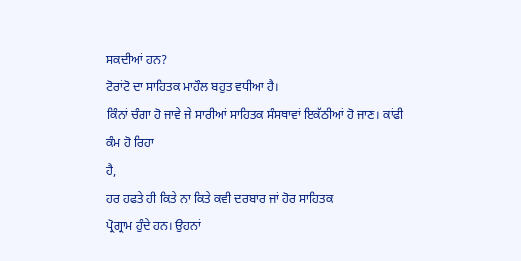ਸਕਦੀਆਂ ਹਨ?
ਟੋਰਾਂਟੋ ਦਾ ਸਾਹਿਤਕ ਮਾਹੌਲ ਬਹੁਤ ਵਧੀਆ ਹੈ।
ਕਿੰਨਾਂ ਚੰਗਾ ਹੋ ਜਾਵੇ ਜੇ ਸਾਰੀਆਂ ਸਾਹਿਤਕ ਸੰਸਥਾਵਾਂ ਇਕੱਠੀਆਂ ਹੋ ਜਾਣ। ਕਾਂਫੀ ਕੰਮ ਹੋ ਰਿਹਾ
ਹੈ,
ਹਰ ਹਫਤੇ ਹੀ ਕਿਤੇ ਨਾ ਕਿਤੇ ਕਵੀ ਦਰਬਾਰ ਜਾਂ ਹੋਰ ਸਾਹਿਤਕ
ਪ੍ਰੋਗ੍ਰਾਮ ਹੁੰਦੇ ਹਨ। ਉਹਨਾਂ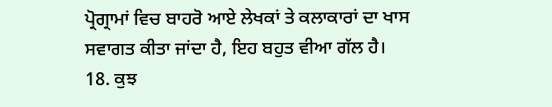ਪ੍ਰੋਗ੍ਰਾਮਾਂ ਵਿਚ ਬਾਹਰੋ ਆਏ ਲੇਖਕਾਂ ਤੇ ਕਲਾਕਾਰਾਂ ਦਾ ਖਾਸ
ਸਵਾਗਤ ਕੀਤਾ ਜਾਂਦਾ ਹੈ, ਇਹ ਬਹੁਤ ਵੀਆ ਗੱਲ ਹੈ।
18. ਕੁਝ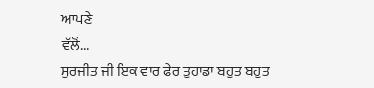ਆਪਣੇ
ਵੱਲੋਂ...
ਸੁਰਜੀਤ ਜੀ ਇਕ ਵਾਰ ਫੇਰ ਤੁਹਾਡਾ ਬਹੁਤ ਬਹੁਤ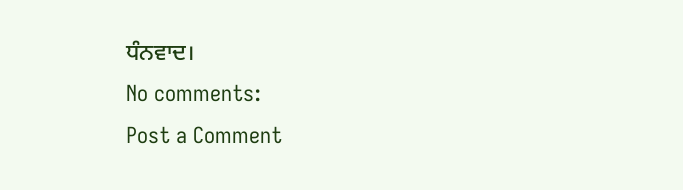ਧੰਨਵਾਦ।
No comments:
Post a Comment